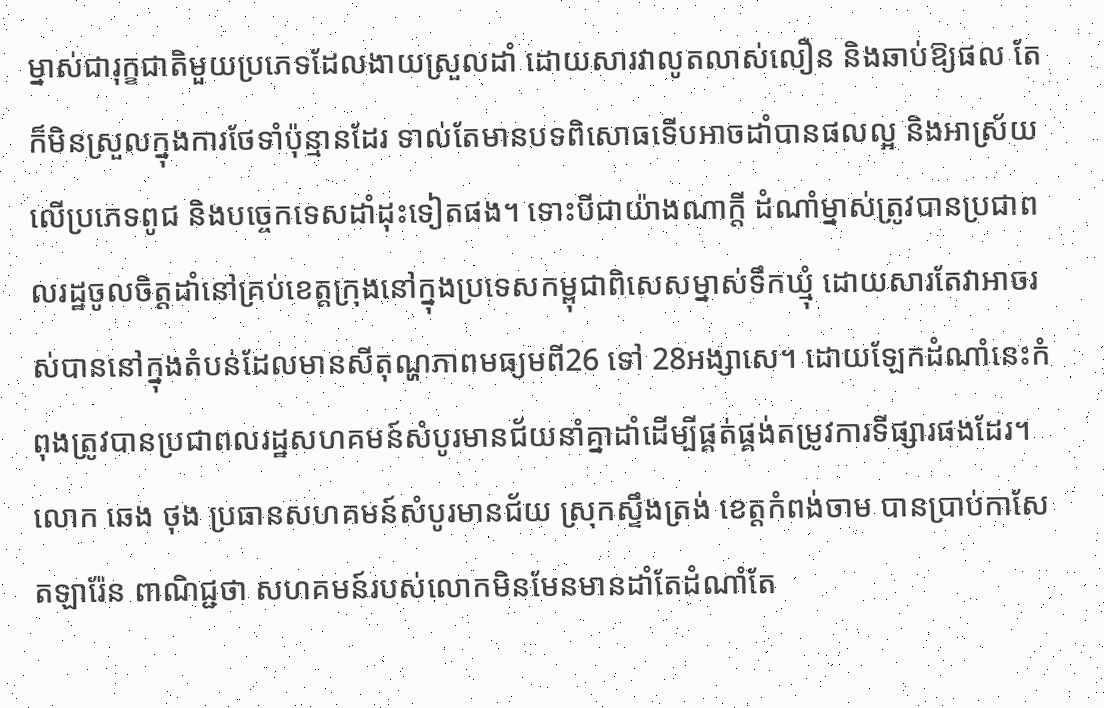ម្នាស់ជារុក្ខជាតិមួយប្រភេទដែលងាយស្រួលដាំ ដោយសារវាលូតលាស់លឿន និងឆាប់ឱ្យផល តែក៏មិនស្រួលក្នុងការថែទាំប៉ុន្មានដែរ ទាល់តែមានបទពិសោធទើបអាចដាំបានផលល្អ និងអាស្រ័យលើប្រភេទពូជ និងបច្ចេកទេសដាំដុះទៀតផង។ ទោះបីជាយ៉ាងណាក្តី ដំណាំម្នាស់ត្រូវបានប្រជាពលរដ្ឋចូលចិត្តដាំនៅគ្រប់ខេត្តក្រុងនៅក្នុងប្រទេសកម្ពុជាពិសេសម្នាស់ទឹកឃ្មុំ ដោយសារតែវាអាចរស់បាននៅក្នុងតំបន់ដែលមានសីតុណ្ហភាពមធ្យមពី26 ទៅ 28អង្សាសេ។ ដោយឡែកដំណាំនេះកំពុងត្រូវបានប្រជាពលរដ្ឋសហគមន៍សំបូរមានជ័យនាំគ្នាដាំដើម្បីផ្គត់ផ្គង់តម្រូវការទីផ្សារផងដែរ។
លោក ឆេង ថុង ប្រធានសហគមន៍សំបូរមានជ័យ ស្រុកស្ទឹងត្រង់ ខេត្តកំពង់ចាម បានប្រាប់កាសែតឡារ៉ែន ពាណិជ្ជថា សហគមន៍របស់លោកមិនមែនមានដាំតែដំណាំតែ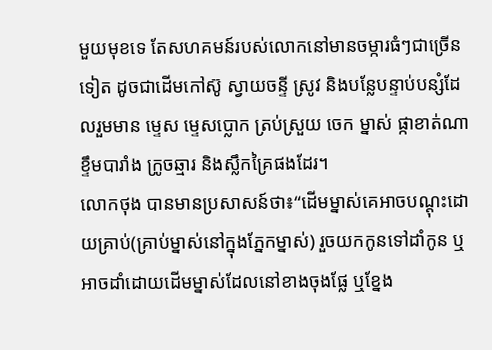មួយមុខទេ តែសហគមន៍របស់លោកនៅមានចម្ការធំៗជាច្រើនទៀត ដូចជាដើមកៅស៊ូ ស្វាយចន្ទី ស្រូវ និងបន្លែបន្ទាប់បន្សំដែលរួមមាន ម្ទេស ម្ទេសប្លោក ត្រប់ស្រួយ ចេក ម្នាស់ ផ្កាខាត់ណា ខ្ទឹមបារាំង ក្រូចឆ្មារ និងស្លឹកគ្រៃផងដែរ។
លោកថុង បានមានប្រសាសន៍ថា៖“ដើមម្នាស់គេអាចបណ្តុះដោយគ្រាប់(គ្រាប់ម្នាស់នៅក្នុងភ្នែកម្នាស់) រួចយកកូនទៅដាំកូន ឬអាចដាំដោយដើមម្នាស់ដែលនៅខាងចុងផ្លែ ឬខ្នែង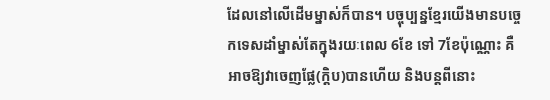ដែលនៅលើដើមម្នាស់ក៏បាន។ បច្ចុប្បន្នខ្មែរយើងមានបច្ចេកទេសដាំម្នាស់តែក្នុងរយៈពេល 6ខែ ទៅ 7ខែប៉ុណ្ណោះ គឺអាចឱ្យវាចេញផ្លែ(ក្ដិប)បានហើយ និងបន្តពីនោះ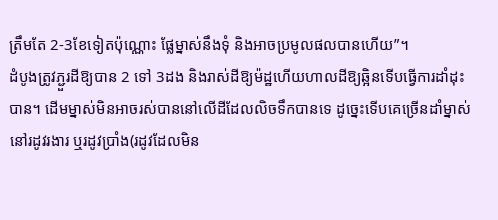ត្រឹមតែ 2-3ខែទៀតប៉ុណ្ណោះ ផ្លែម្នាស់នឹងទុំ និងអាចប្រមូលផលបានហើយ”។
ដំបូងត្រូវភ្ជួរដីឱ្យបាន 2 ទៅ 3ដង និងរាស់ដីឱ្យម៉ដ្ឋហើយហាលដីឱ្យឆ្អិនទើបធ្វើការដាំដុះបាន។ ដើមម្នាស់មិនអាចរស់បាននៅលើដីដែលលិចទឹកបានទេ ដូច្នេះទើបគេច្រើនដាំម្នាស់នៅរដូវរងារ ឬរដូវប្រាំង(រដូវដែលមិន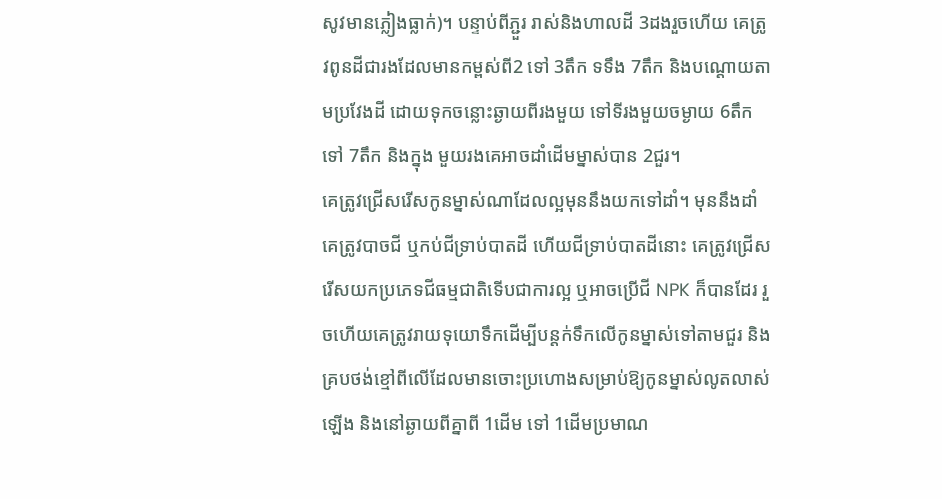សូវមានភ្លៀងធ្លាក់)។ បន្ទាប់ពីភ្ជួរ រាស់និងហាលដី 3ដងរួចហើយ គេត្រូវពូនដីជារងដែលមានកម្ពស់ពី2 ទៅ 3តឹក ទទឹង 7តឹក និងបណ្ដោយតាមប្រវែងដី ដោយទុកចន្លោះឆ្ងាយពីរងមួយ ទៅទីរងមួយចម្ងាយ 6តឹក ទៅ 7តឹក និងក្នុង មួយរងគេអាចដាំដើមម្នាស់បាន 2ជួរ។
គេត្រូវជ្រើសរើសកូនម្នាស់ណាដែលល្អមុននឹងយកទៅដាំ។ មុននឹងដាំ គេត្រូវបាចជី ឬកប់ជីទ្រាប់បាតដី ហើយជីទ្រាប់បាតដីនោះ គេត្រូវជ្រើសរើសយកប្រភេទជីធម្មជាតិទើបជាការល្អ ឬអាចប្រើជី NPK ក៏បានដែរ រួចហើយគេត្រូវរាយទុយោទឹកដើម្បីបន្តក់ទឹកលើកូនម្នាស់ទៅតាមជួរ និងគ្របថង់ខ្មៅពីលើដែលមានចោះប្រហោងសម្រាប់ឱ្យកូនម្នាស់លូតលាស់ឡើង និងនៅឆ្ងាយពីគ្នាពី 1ដើម ទៅ 1ដើមប្រមាណ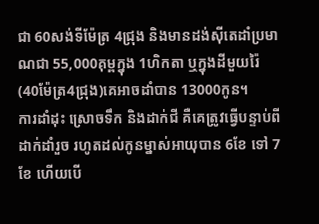ជា 60សង់ទីម៉ែត្រ 4ជ្រុង និងមានដង់ស៊ីតេដាំប្រមាណជា 55,000គុម្ពក្នុង 1ហិកតា ឬក្នុងដីមួយរ៉ៃ(40ម៉ែត្រ4ជ្រុង)គេអាចដាំបាន 13000កូន។
ការដាំដុះ ស្រោចទឹក និងដាក់ជី គឺគេត្រូវធ្វើបន្ទាប់ពីដាក់ដាំរួច រហូតដល់កូនម្នាស់អាយុបាន 6ខែ ទៅ 7ខែ ហើយបើ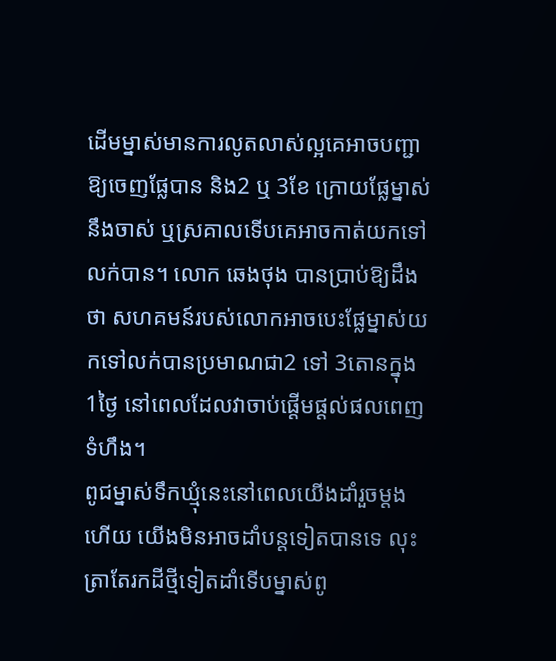ដើមម្នាស់មានការលូតលាស់ល្អគេអាចបញ្ជាឱ្យចេញផ្លែបាន និង2 ឬ 3ខែ ក្រោយផ្លែម្នាស់នឹងចាស់ ឬស្រគាលទើបគេអាចកាត់យកទៅលក់បាន។ លោក ឆេងថុង បានប្រាប់ឱ្យដឹងថា សហគមន៍របស់លោកអាចបេះផ្លែម្នាស់យកទៅលក់បានប្រមាណជា2 ទៅ 3តោនក្នុង 1ថ្ងៃ នៅពេលដែលវាចាប់ផ្តើមផ្តល់ផលពេញទំហឹង។
ពូជម្នាស់ទឹកឃ្មុំនេះនៅពេលយើងដាំរួចម្តងហើយ យើងមិនអាចដាំបន្តទៀតបានទេ លុះត្រាតែរកដីថ្មីទៀតដាំទើបម្នាស់ពូ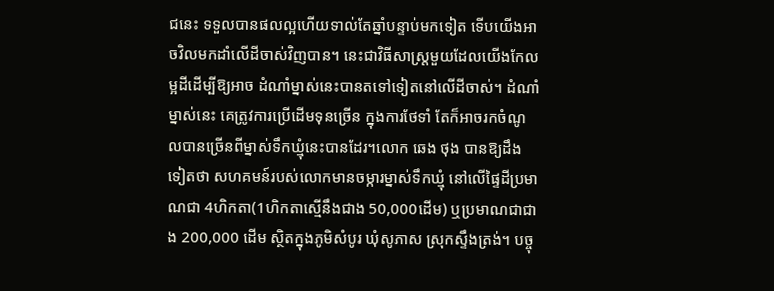ជនេះ ទទួលបានផលល្អហើយទាល់តែឆ្នាំបន្ទាប់មកទៀត ទើបយើងអាចវិលមកដាំលើដីចាស់វិញបាន។ នេះជាវិធីសាស្ត្រមួយដែលយើងកែលម្អដីដើម្បីឱ្យអាច ដំណាំម្នាស់នេះបានតទៅទៀតនៅលើដីចាស់។ ដំណាំម្នាស់នេះ គេត្រូវការប្រើដើមទុនច្រើន ក្នុងការថែទាំ តែក៏អាចរកចំណូលបានច្រើនពីម្នាស់ទឹកឃ្មុំនេះបានដែរ។លោក ឆេង ថុង បានឱ្យដឹងទៀតថា សហគមន៍របស់លោកមានចម្ការម្នាស់ទឹកឃ្មុំ នៅលើផ្ទៃដីប្រមាណជា 4ហិកតា(1ហិកតាស្មើនឹងជាង 50,000ដើម) ឬប្រមាណជាជាង 200,000 ដើម ស្ថិតក្នុងភូមិសំបូរ ឃុំសូភាស ស្រុកស្ទឹងត្រង់។ បច្ចុ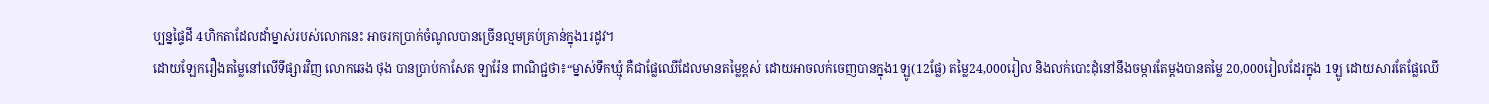ប្បន្នផ្ទៃដី 4ហិកតាដែលដាំម្នាស់របស់លោកនេះ អាចរកប្រាក់ចំណូលបានច្រើនល្មមគ្រប់គ្រាន់ក្នុង1រដូវ។
ដោយឡែករឿងតម្លៃនៅលើទីផ្សារវិញ លោកឆេង ថុង បានប្រាប់កាសែត ឡារ៉ែន ពាណិជ្ជថា៖“ម្នាស់ទឹកឃ្មុំ គឺជាផ្លែឈើដែលមានតម្លៃខ្ពស់ ដោយអាចលក់ចេញបានក្នុង1ឡូ(12ផ្លែ) តម្លៃ24,000រៀល និងលក់បោះដុំនៅនឹងចម្ការតែម្ដងបានតម្លៃ 20,000រៀលដែរក្នុង 1ឡូ ដោយសារតែផ្លែឈើ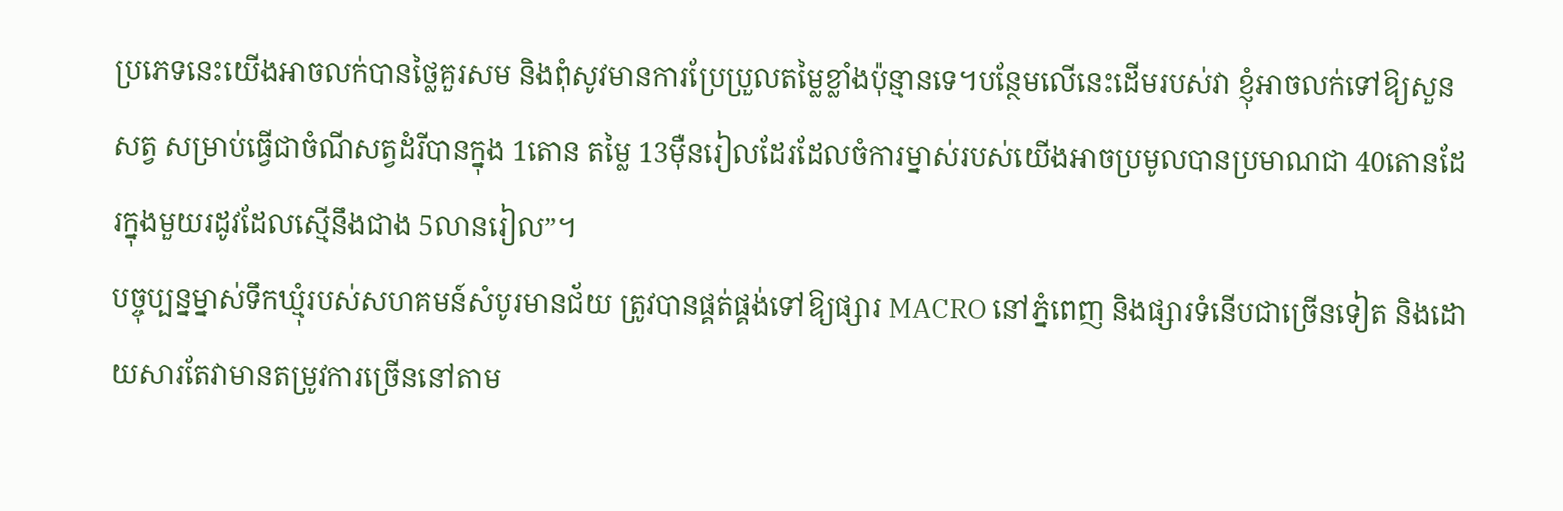ប្រភេទនេះយើងអាចលក់បានថ្លៃគួរសម និងពុំសូវមានការប្រែប្រួលតម្លៃខ្លាំងប៉ុន្មានទេ។បន្ថែមលើនេះដើមរបស់វា ខ្ញុំអាចលក់ទៅឱ្យសួនសត្វ សម្រាប់ធ្វើជាចំណីសត្វដំរីបានក្នុង 1តោន តម្លៃ 13ម៉ឺនរៀលដែរដែលចំការម្នាស់របស់យើងអាចប្រមូលបានប្រមាណជា 40តោនដែរក្នុងមួយរដូវដែលស្មើនឹងជាង 5លានរៀល”។
បច្ចុប្បន្នម្នាស់ទឹកឃ្មុំរបស់សហគមន៍សំបូរមានជ័យ ត្រូវបានផ្គត់ផ្គង់ទៅឱ្យផ្សារ MACRO នៅភ្នំពេញ និងផ្សារទំនើបជាច្រើនទៀត និងដោយសារតែវាមានតម្រូវការច្រើននៅតាម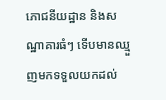ភោជនីយដ្ឋាន និងសណ្ឋាគារធំៗ ទើបមានឈ្មួញមកទទួលយកដល់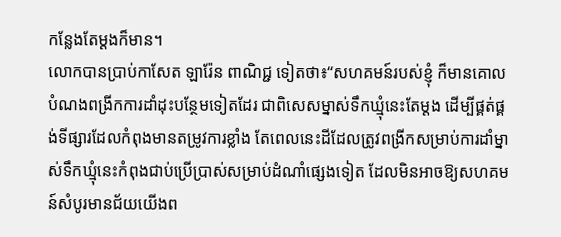កន្លែងតែម្ដងក៏មាន។
លោកបានប្រាប់កាសែត ឡារ៉ែន ពាណិជ្ជ ទៀតថា៖“សហគមន៍របស់ខ្ញុំ ក៏មានគោលបំណងពង្រីកការដាំដុះបន្ថែមទៀតដែរ ជាពិសេសម្នាស់ទឹកឃ្មុំនេះតែម្ដង ដើម្បីផ្គត់ផ្គង់ទីផ្សារដែលកំពុងមានតម្រូវការខ្លាំង តែពេលនេះដីដែលត្រូវពង្រីកសម្រាប់ការដាំម្នាស់ទឹកឃ្មុំនេះកំពុងជាប់ប្រើប្រាស់សម្រាប់ដំណាំផ្សេងទៀត ដែលមិនអាចឱ្យសហគមន៍សំបូរមានជ័យយើងព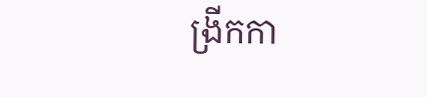ង្រីកកា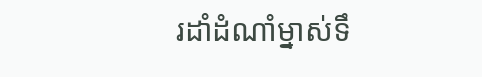រដាំដំណាំម្នាស់ទឹ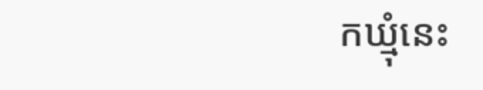កឃ្មុំនេះ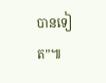បានទៀត”៕